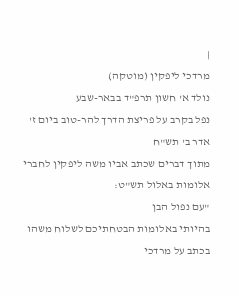|
מרדכי ליפקין (מוטקה)
נולד א' חשון תרפ"ד בבאר-שבע
נפל בקרב על פריצת הדרך להר-טוב ביום ז' אדר ב' תש"ח
מתוך דברים שכתב אביו משה ליפקין לחברי אלומות באלול תש"ט:
"עם נפול הבן
בהיותי באלומות הבטחתיכם לשלוח משהו בכתב על מרדכי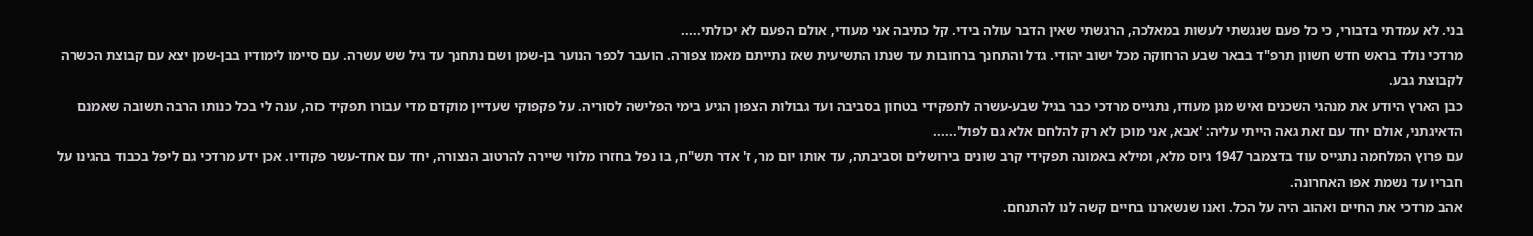בני. לא עמדתי בדבורי, כי כל פעם שנגשתי לעשות במאלכה, הרגשתי שאין הדבר עולה בידי. קל כתיבה אני מעודי, אולם הפעם לא יכולתי.....
מרדכי נולד בראש חדש חשוון תרפ"ד בבאר שבע הרחוקה מכל ישוב יהודי. גדל והתחנך ברחובות עד שנתו התשיעית שאז נתייתם מאמו צפורה. הועבר לכפר הנוער בן-שמן ושם נתחנך עד גיל שש עשרה. עם סיימו לימודיו בבן-שמן יצא עם קבוצת הכשרה לקבוצת גבע.
כבן הארץ היודע את מנהגי השכנים ואיש מגן מעודו, נתגייס מרדכי כבר בגיל שבע-עשרה לתפקידי בטחון בסביבה ועד גבולות הצפון הגיע בימי הפלישה לסוריה. על פקפוקי שעדיין מוקדם מדי עבורו תפקיד כזה, ענה לי בכל כנותו הרבה תשובה שאמנם הדאיגתני, אולם יחד עם זאת גאה הייתי עליה: 'אבא, אני מוכן לא רק להלחם אלא גם לפול'......
עם פרוץ המלחמה נתגייס עוד בדצמבר 1947 גיוס מלא, ומילא באמונה תפקידי קרב שונים בירושלים וסביבתה, עד אותו יום מר, ז' אדר תש"ח, בו נפל בחזרו מלווי שיירה להרטוב הנצורה, יחד עם אחד-עשר פקודיו. אכן ידע מרדכי גם ליפל בכבוד בהגינו על חבריו עד נשמת אפו האחרונה.
אהב מרדכי את החיים ואהוב היה על הכל. ואנו שנשארנו בחיים קשה לנו להתנחם.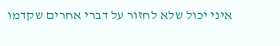איני יכול שלא לחזור על דברי אחרים שקדמו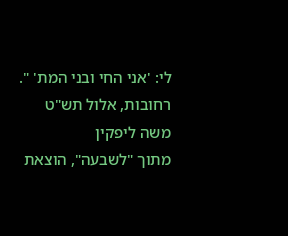לי: 'אני החי ובני המת' ".
רחובות, אלול תש"ט משה ליפקין
מתוך "לשבעה", הוצאת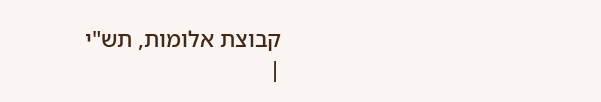קבוצת אלומות, תש"י
|